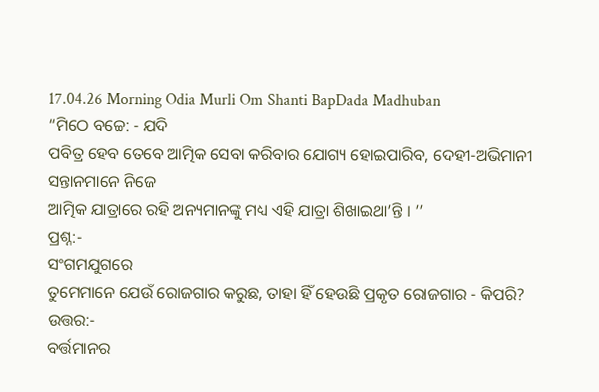17.04.26 Morning Odia Murli Om Shanti BapDada Madhuban
“ମିଠେ ବଚ୍ଚେ: - ଯଦି
ପବିତ୍ର ହେବ ତେବେ ଆତ୍ମିକ ସେବା କରିବାର ଯୋଗ୍ୟ ହୋଇପାରିବ, ଦେହୀ-ଅଭିମାନୀ ସନ୍ତାନମାନେ ନିଜେ
ଆତ୍ମିକ ଯାତ୍ରାରେ ରହି ଅନ୍ୟମାନଙ୍କୁ ମଧ୍ୟ ଏହି ଯାତ୍ରା ଶିଖାଇଥା’ନ୍ତି । ’’
ପ୍ରଶ୍ନ:-
ସଂଗମଯୁଗରେ
ତୁମେମାନେ ଯେଉଁ ରୋଜଗାର କରୁଛ, ତାହା ହିଁ ହେଉଛି ପ୍ରକୃତ ରୋଜଗାର - କିପରି?
ଉତ୍ତର:-
ବର୍ତ୍ତମାନର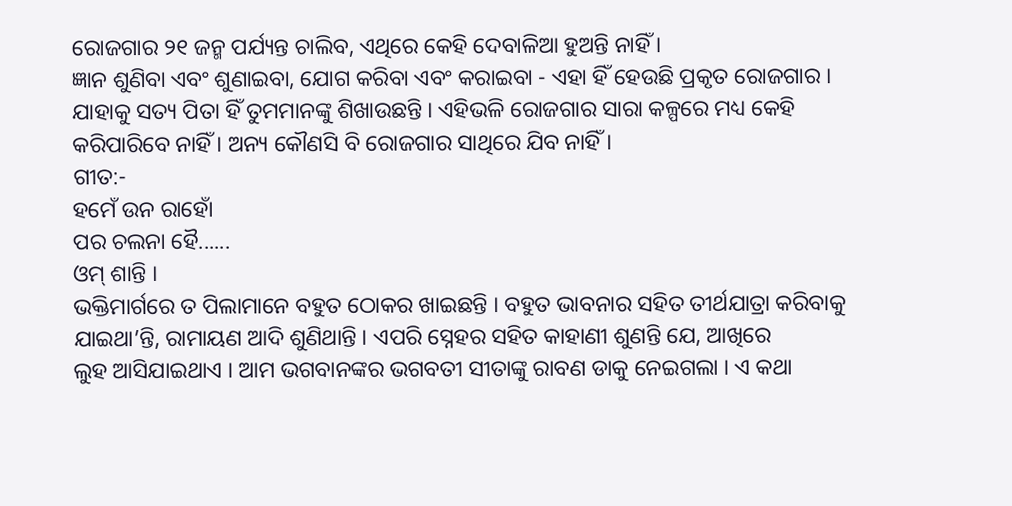ରୋଜଗାର ୨୧ ଜନ୍ମ ପର୍ଯ୍ୟନ୍ତ ଚାଲିବ, ଏଥିରେ କେହି ଦେବାଳିଆ ହୁଅନ୍ତି ନାହିଁ ।
ଜ୍ଞାନ ଶୁଣିବା ଏବଂ ଶୁଣାଇବା, ଯୋଗ କରିବା ଏବଂ କରାଇବା - ଏହା ହିଁ ହେଉଛି ପ୍ରକୃତ ରୋଜଗାର ।
ଯାହାକୁ ସତ୍ୟ ପିତା ହିଁ ତୁମମାନଙ୍କୁ ଶିଖାଉଛନ୍ତି । ଏହିଭଳି ରୋଜଗାର ସାରା କଳ୍ପରେ ମଧ୍ୟ କେହି
କରିପାରିବେ ନାହିଁ । ଅନ୍ୟ କୌଣସି ବି ରୋଜଗାର ସାଥିରେ ଯିବ ନାହିଁ ।
ଗୀତ:-
ହମେଁ ଉନ ରାହୋଁ
ପର ଚଲନା ହୈ......
ଓମ୍ ଶାନ୍ତି ।
ଭକ୍ତିମାର୍ଗରେ ତ ପିଲାମାନେ ବହୁତ ଠୋକର ଖାଇଛନ୍ତି । ବହୁତ ଭାବନାର ସହିତ ତୀର୍ଥଯାତ୍ରା କରିବାକୁ
ଯାଇଥା’ନ୍ତି, ରାମାୟଣ ଆଦି ଶୁଣିଥାନ୍ତି । ଏପରି ସ୍ନେହର ସହିତ କାହାଣୀ ଶୁଣନ୍ତି ଯେ, ଆଖିରେ
ଲୁହ ଆସିଯାଇଥାଏ । ଆମ ଭଗବାନଙ୍କର ଭଗବତୀ ସୀତାଙ୍କୁ ରାବଣ ଡାକୁ ନେଇଗଲା । ଏ କଥା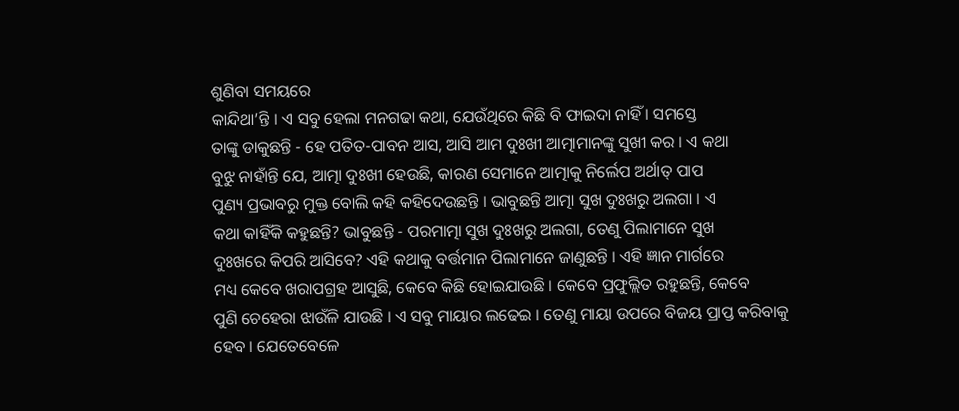ଶୁଣିବା ସମୟରେ
କାନ୍ଦିଥା’ନ୍ତି । ଏ ସବୁ ହେଲା ମନଗଢା କଥା, ଯେଉଁଥିରେ କିଛି ବି ଫାଇଦା ନାହିଁ । ସମସ୍ତେ
ତାଙ୍କୁ ଡାକୁଛନ୍ତି - ହେ ପତିତ-ପାବନ ଆସ, ଆସି ଆମ ଦୁଃଖୀ ଆତ୍ମାମାନଙ୍କୁ ସୁଖୀ କର । ଏ କଥା
ବୁଝୁ ନାହାଁନ୍ତି ଯେ, ଆତ୍ମା ଦୁଃଖୀ ହେଉଛି, କାରଣ ସେମାନେ ଆତ୍ମାକୁ ନିର୍ଲେପ ଅର୍ଥାତ୍ ପାପ
ପୁଣ୍ୟ ପ୍ରଭାବରୁ ମୁକ୍ତ ବୋଲି କହି କହିଦେଉଛନ୍ତି । ଭାବୁଛନ୍ତି ଆତ୍ମା ସୁଖ ଦୁଃଖରୁ ଅଲଗା । ଏ
କଥା କାହିଁକି କହୁଛନ୍ତି? ଭାବୁଛନ୍ତି - ପରମାତ୍ମା ସୁଖ ଦୁଃଖରୁ ଅଲଗା, ତେଣୁ ପିଲାମାନେ ସୁଖ
ଦୁଃଖରେ କିପରି ଆସିବେ? ଏହି କଥାକୁ ବର୍ତ୍ତମାନ ପିଲାମାନେ ଜାଣୁଛନ୍ତି । ଏହି ଜ୍ଞାନ ମାର୍ଗରେ
ମଧ୍ୟ କେବେ ଖରାପଗ୍ରହ ଆସୁଛି, କେବେ କିଛି ହୋଇଯାଉଛି । କେବେ ପ୍ରଫୁଲ୍ଲିତ ରହୁଛନ୍ତି, କେବେ
ପୁଣି ଚେହେରା ଝାଉଁଳି ଯାଉଛି । ଏ ସବୁ ମାୟାର ଲଢେଇ । ତେଣୁ ମାୟା ଉପରେ ବିଜୟ ପ୍ରାପ୍ତ କରିବାକୁ
ହେବ । ଯେତେବେଳେ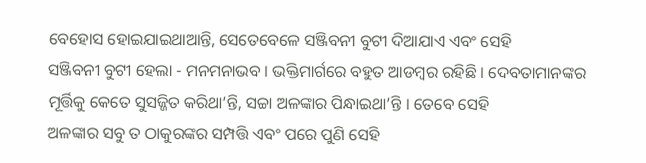ବେହୋସ ହୋଇଯାଇଥାଆନ୍ତି, ସେତେବେଳେ ସଞ୍ଜିବନୀ ବୁଟୀ ଦିଆଯାଏ ଏବଂ ସେହି
ସଞ୍ଜିବନୀ ବୁଟୀ ହେଲା - ମନମନାଭବ । ଭକ୍ତିମାର୍ଗରେ ବହୁତ ଆଡମ୍ବର ରହିଛି । ଦେବତାମାନଙ୍କର
ମୂର୍ତ୍ତିକୁ କେତେ ସୁସଜ୍ଜିତ କରିଥା’ନ୍ତି, ସଚ୍ଚା ଅଳଙ୍କାର ପିନ୍ଧାଇଥା’ନ୍ତି । ତେବେ ସେହି
ଅଳଙ୍କାର ସବୁ ତ ଠାକୁରଙ୍କର ସମ୍ପତ୍ତି ଏବଂ ପରେ ପୁଣି ସେହି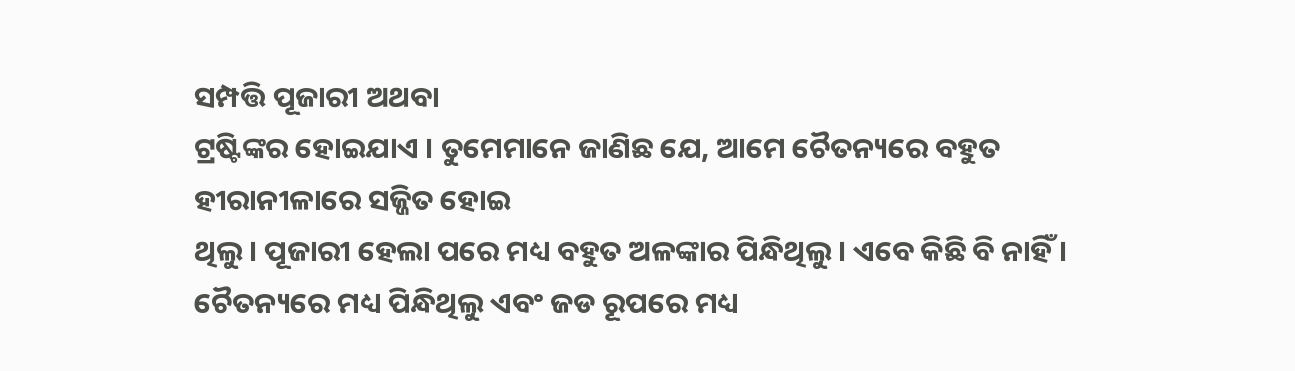ସମ୍ପତ୍ତି ପୂଜାରୀ ଅଥବା
ଟ୍ରଷ୍ଟିଙ୍କର ହୋଇଯାଏ । ତୁମେମାନେ ଜାଣିଛ ଯେ, ଆମେ ଚୈତନ୍ୟରେ ବହୁତ ହୀରାନୀଳାରେ ସଜ୍ଜିତ ହୋଇ
ଥିଲୁ । ପୂଜାରୀ ହେଲା ପରେ ମଧ୍ୟ ବହୁତ ଅଳଙ୍କାର ପିନ୍ଧିଥିଲୁ । ଏବେ କିଛି ବି ନାହିଁ ।
ଚୈତନ୍ୟରେ ମଧ୍ୟ ପିନ୍ଧିଥିଲୁ ଏବଂ ଜଡ ରୂପରେ ମଧ୍ୟ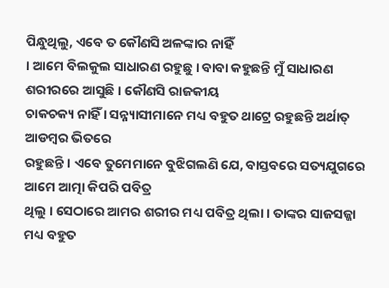ପିନ୍ଧୁଥିଲୁ, ଏବେ ତ କୌଣସି ଅଳଙ୍କାର ନାହିଁ
। ଆମେ ବିଲକୁଲ ସାଧାରଣ ରହୁଛୁ । ବାବା କହୁଛନ୍ତି ମୁଁ ସାଧାରଣ ଶରୀରରେ ଆସୁଛି । କୌଣସି ରାଜକୀୟ
ଚାକଚକ୍ୟ ନାହିଁ । ସନ୍ନ୍ୟାସୀମାନେ ମଧ୍ୟ ବହୁତ ଥାଟ୍ରେ ରହୁଛନ୍ତି ଅର୍ଥାତ୍ ଆଡମ୍ବର ଭିତରେ
ରହୁଛନ୍ତି । ଏବେ ତୁମେମାନେ ବୁଝିଗଲଣି ଯେ, ବାସ୍ତବରେ ସତ୍ୟଯୁଗରେ ଆମେ ଆତ୍ମା କିପରି ପବିତ୍ର
ଥିଲୁ । ସେଠାରେ ଆମର ଶରୀର ମଧ୍ୟ ପବିତ୍ର ଥିଲା । ତାଙ୍କର ସାଜସଜ୍ଜା ମଧ୍ୟ ବହୁତ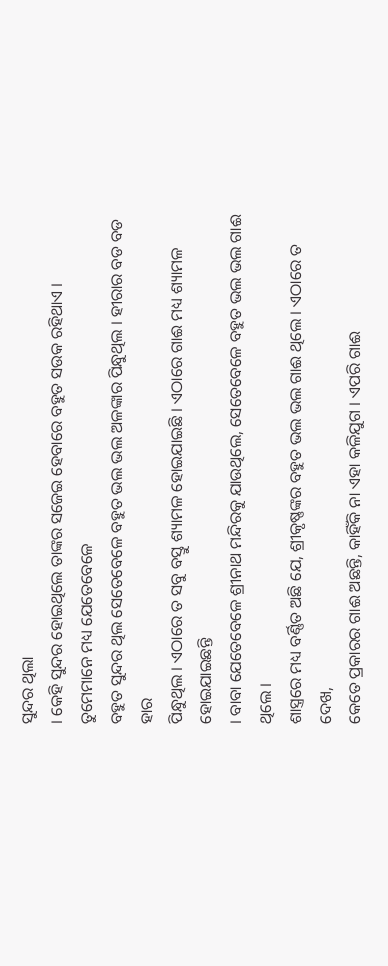ସୁନ୍ଦର ଥିଲା
। କେହି ସୁନ୍ଦର ହୋଇଥିଲେ ତାଙ୍କର ସଜେଇ ହେବାରେ ବହୁତ ସଉକ ରହିଥାଏ । ତୁମେମାନେ ମଧ୍ୟ ଯେତେବେଳେ
ବହୁତ ସୁନ୍ଦର ଥିଲ ସେତେବେଳେ ବହୁତ ଭଲ ଭଲ ଅଳଙ୍କାର ପିନ୍ଧୁଥିଲ । ହୀରାର ବଡ ବଡ ହାର
ପିନ୍ଧୁଥିଲ । ଏଠାରେ ତ ସବୁ ବସ୍ତୁ ଶ୍ୟାମଳ ହୋଇଯାଇଛି । ଏଠାରେ ଗାଈ ମଧ୍ୟ ଶ୍ୟାମଳ ହୋଇଯାଇଛନ୍ତି
। ବାବା ଯେତେବେଳେ ଶ୍ରୀନାଥ ମନ୍ଦିରକୁ ଯାଉଥିଲେ, ସେତେବେଳେ ବହୁତ ଭଲ ଭଲ ଗାଈ ଥିଲେ ।
ଶାସ୍ତ୍ରରେ ମଧ୍ୟ ବର୍ଣ୍ଣିତ ଅଛି ଯେ, ଶ୍ରୀକୃଷ୍ଣଙ୍କର ବହୁତ ଭଲ ଭଲ ଗାଈ ଥିଲେ । ଏଠାରେ ତ ଦେଖ,
କେତେ ପ୍ରକାରର ଗାଈ ଅଛନ୍ତି, କାହିଁକି ନା ଏହା କଳିଯୁଗ । ଏପରି ଗାଈ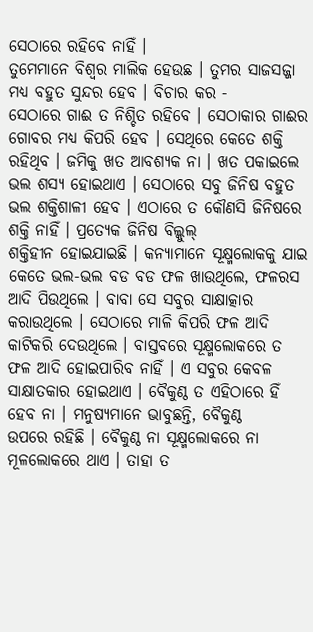ସେଠାରେ ରହିବେ ନାହିଁ ।
ତୁମେମାନେ ବିଶ୍ୱର ମାଲିକ ହେଉଛ । ତୁମର ସାଜସଜ୍ଜା ମଧ୍ୟ ବହୁତ ସୁନ୍ଦର ହେବ । ବିଚାର କର -
ସେଠାରେ ଗାଈ ତ ନିଶ୍ଚିତ ରହିବେ । ସେଠାକାର ଗାଈର ଗୋବର ମଧ୍ୟ କିପରି ହେବ । ସେଥିରେ କେତେ ଶକ୍ତି
ରହିଥିବ । ଜମିକୁ ଖତ ଆବଶ୍ୟକ ନା । ଖତ ପକାଇଲେ ଭଲ ଶସ୍ୟ ହୋଇଥାଏ । ସେଠାରେ ସବୁ ଜିନିଷ ବହୁତ
ଭଲ ଶକ୍ତିଶାଳୀ ହେବ । ଏଠାରେ ତ କୌଣସି ଜିନିଷରେ ଶକ୍ତି ନାହିଁ । ପ୍ରତ୍ୟେକ ଜିନିଷ ବିଲ୍କୁଲ୍
ଶକ୍ତିହୀନ ହୋଇଯାଇଛି । କନ୍ୟାମାନେ ସୂକ୍ଷ୍ମଲୋକକୁ ଯାଇ କେତେ ଭଲ-ଭଲ ବଡ ବଡ ଫଳ ଖାଉଥିଲେ, ଫଳରସ
ଆଦି ପିଉଥିଲେ । ବାବା ସେ ସବୁର ସାକ୍ଷାତ୍କାର କରାଉଥିଲେ । ସେଠାରେ ମାଳି କିପରି ଫଳ ଆଦି
କାଟିକରି ଦେଉଥିଲେ । ବାସ୍ତବରେ ସୂକ୍ଷ୍ମଲୋକରେ ତ ଫଳ ଆଦି ହୋଇପାରିବ ନାହିଁ । ଏ ସବୁର କେବଳ
ସାକ୍ଷାତକାର ହୋଇଥାଏ । ବୈକୁଣ୍ଠ ତ ଏହିଠାରେ ହିଁ ହେବ ନା । ମନୁଷ୍ୟମାନେ ଭାବୁଛନ୍ତି, ବୈକୁଣ୍ଠ
ଉପରେ ରହିଛି । ବୈକୁଣ୍ଠ ନା ସୂକ୍ଷ୍ମଲୋକରେ ନା ମୂଳଲୋକରେ ଥାଏ । ତାହା ତ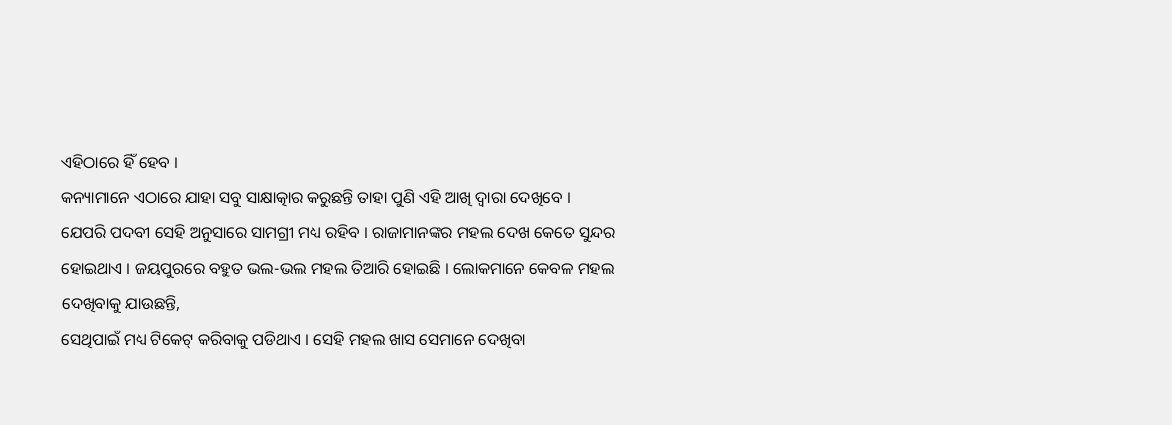ଏହିଠାରେ ହିଁ ହେବ ।
କନ୍ୟାମାନେ ଏଠାରେ ଯାହା ସବୁ ସାକ୍ଷାତ୍କାର କରୁଛନ୍ତି ତାହା ପୁଣି ଏହି ଆଖି ଦ୍ୱାରା ଦେଖିବେ ।
ଯେପରି ପଦବୀ ସେହି ଅନୁସାରେ ସାମଗ୍ରୀ ମଧ୍ୟ ରହିବ । ରାଜାମାନଙ୍କର ମହଲ ଦେଖ କେତେ ସୁନ୍ଦର
ହୋଇଥାଏ । ଜୟପୁରରେ ବହୁତ ଭଲ-ଭଲ ମହଲ ତିଆରି ହୋଇଛି । ଲୋକମାନେ କେବଳ ମହଲ ଦେଖିବାକୁ ଯାଉଛନ୍ତି,
ସେଥିପାଇଁ ମଧ୍ୟ ଟିକେଟ୍ କରିବାକୁ ପଡିଥାଏ । ସେହି ମହଲ ଖାସ ସେମାନେ ଦେଖିବା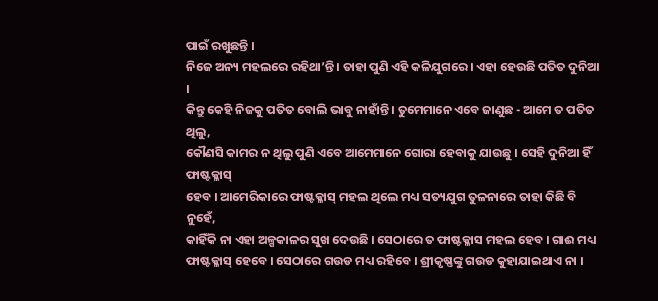ପାଇଁ ରଖୁଛନ୍ତି ।
ନିଜେ ଅନ୍ୟ ମହଲରେ ରହିଥା’ନ୍ତି । ତାହା ପୁଣି ଏହି କଳିଯୁଗରେ । ଏହା ହେଉଛି ପତିତ ଦୁନିଆ ।
କିନ୍ତୁ କେହି ନିଜକୁ ପତିତ ବୋଲି ଭାବୁ ନାହାଁନ୍ତି । ତୁମେମାନେ ଏବେ ଜାଣୁଛ - ଆମେ ତ ପତିତ ଥିଲୁ,
କୌଣସି କାମର ନ ଥିଲୁ ପୁଣି ଏବେ ଆମେମାନେ ଗୋରା ହେବାକୁ ଯାଉଛୁ । ସେହି ଦୁନିଆ ହିଁ ଫାଷ୍ଟକ୍ଳାସ୍
ହେବ । ଆମେରିକାରେ ଫାଷ୍ଟକ୍ଳାସ୍ ମହଲ ଥିଲେ ମଧ୍ୟ ସତ୍ୟଯୁଗ ତୁଳନାରେ ତାହା କିଛି ବି ନୁହେଁ,
କାହିଁକି ନା ଏହା ଅଳ୍ପକାଳର ସୁଖ ଦେଉଛି । ସେଠାରେ ତ ଫାଷ୍ଟକ୍ଳାସ ମହଲ ହେବ । ଗାଈ ମଧ୍ୟ
ଫାଷ୍ଟକ୍ଳାସ୍ ହେବେ । ସେଠାରେ ଗଉଡ ମଧ୍ୟ ରହିବେ । ଶ୍ରୀକୃଷ୍ଣଙ୍କୁ ଗଉଡ କୁହାଯାଇଥାଏ ନା ।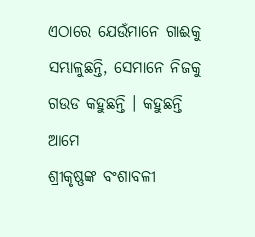ଏଠାରେ ଯେଉଁମାନେ ଗାଈକୁ ସମ୍ଭାଳୁଛନ୍ତି, ସେମାନେ ନିଜକୁ ଗଉଡ କହୁଛନ୍ତି । କହୁଛନ୍ତି ଆମେ
ଶ୍ରୀକୃଷ୍ଣଙ୍କ ବଂଶାବଳୀ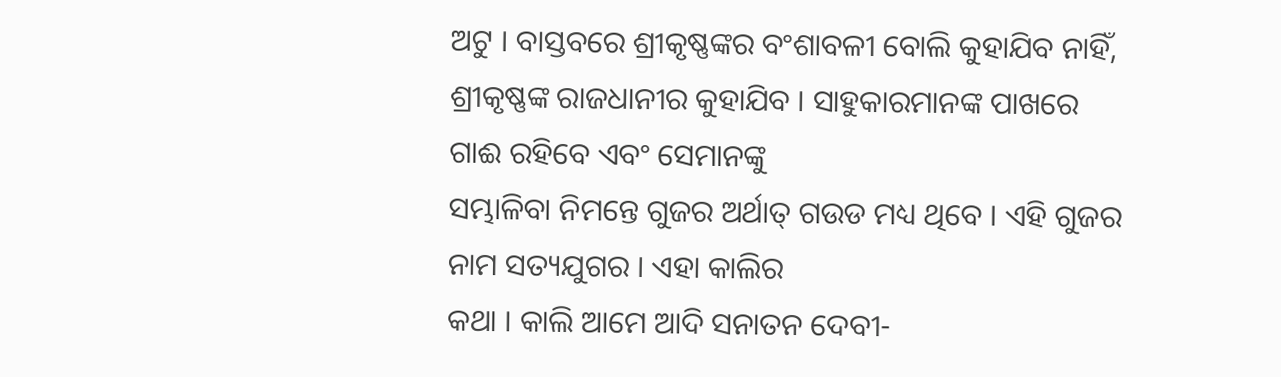ଅଟୁ । ବାସ୍ତବରେ ଶ୍ରୀକୃଷ୍ଣଙ୍କର ବଂଶାବଳୀ ବୋଲି କୁହାଯିବ ନାହିଁ,
ଶ୍ରୀକୃଷ୍ଣଙ୍କ ରାଜଧାନୀର କୁହାଯିବ । ସାହୁକାରମାନଙ୍କ ପାଖରେ ଗାଈ ରହିବେ ଏବଂ ସେମାନଙ୍କୁ
ସମ୍ଭାଳିବା ନିମନ୍ତେ ଗୁଜର ଅର୍ଥାତ୍ ଗଉଡ ମଧ୍ୟ ଥିବେ । ଏହି ଗୁଜର ନାମ ସତ୍ୟଯୁଗର । ଏହା କାଲିର
କଥା । କାଲି ଆମେ ଆଦି ସନାତନ ଦେବୀ-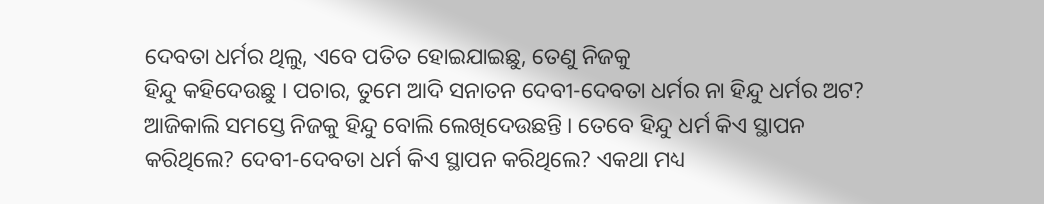ଦେବତା ଧର୍ମର ଥିଲୁ, ଏବେ ପତିତ ହୋଇଯାଇଛୁ, ତେଣୁ ନିଜକୁ
ହିନ୍ଦୁ କହିଦେଉଛୁ । ପଚାର, ତୁମେ ଆଦି ସନାତନ ଦେବୀ-ଦେବତା ଧର୍ମର ନା ହିନ୍ଦୁ ଧର୍ମର ଅଟ?
ଆଜିକାଲି ସମସ୍ତେ ନିଜକୁ ହିନ୍ଦୁ ବୋଲି ଲେଖିଦେଉଛନ୍ତି । ତେବେ ହିନ୍ଦୁ ଧର୍ମ କିଏ ସ୍ଥାପନ
କରିଥିଲେ? ଦେବୀ-ଦେବତା ଧର୍ମ କିଏ ସ୍ଥାପନ କରିଥିଲେ? ଏକଥା ମଧ୍ୟ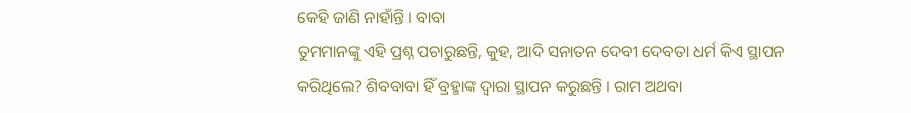କେହି ଜାଣି ନାହାଁନ୍ତି । ବାବା
ତୁମମାନଙ୍କୁ ଏହି ପ୍ରଶ୍ନ ପଚାରୁଛନ୍ତି, କୁହ, ଆଦି ସନାତନ ଦେବୀ ଦେବତା ଧର୍ମ କିଏ ସ୍ଥାପନ
କରିଥିଲେ? ଶିବବାବା ହିଁ ବ୍ରହ୍ମାଙ୍କ ଦ୍ୱାରା ସ୍ଥାପନ କରୁଛନ୍ତି । ରାମ ଅଥବା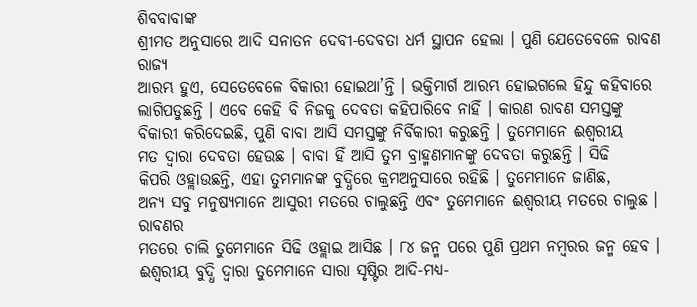ଶିବବାବାଙ୍କ
ଶ୍ରୀମତ ଅନୁସାରେ ଆଦି ସନାତନ ଦେବୀ-ଦେବତା ଧର୍ମ ସ୍ଥାପନ ହେଲା । ପୁଣି ଯେତେବେଳେ ରାବଣ ରାଜ୍ୟ
ଆରମ୍ଭ ହୁଏ, ସେତେବେଳେ ବିକାରୀ ହୋଇଥା’ନ୍ତି । ଭକ୍ତିମାର୍ଗ ଆରମ୍ଭ ହୋଇଗଲେ ହିନ୍ଦୁ କହିବାରେ
ଲାଗିପଡୁଛନ୍ତି । ଏବେ କେହି ବି ନିଜକୁ ଦେବତା କହିପାରିବେ ନାହିଁ । କାରଣ ରାବଣ ସମସ୍ତଙ୍କୁ
ବିକାରୀ କରିଦେଇଛି, ପୁଣି ବାବା ଆସି ସମସ୍ତଙ୍କୁ ନିର୍ବିକାରୀ କରୁଛନ୍ତି । ତୁମେମାନେ ଈଶ୍ୱରୀୟ
ମତ ଦ୍ୱାରା ଦେବତା ହେଉଛ । ବାବା ହିଁ ଆସି ତୁମ ବ୍ରାହ୍ମଣମାନଙ୍କୁ ଦେବତା କରୁଛନ୍ତି । ସିଢି
କିପରି ଓହ୍ଲାଉଛନ୍ତି, ଏହା ତୁମମାନଙ୍କ ବୁଦ୍ଧିରେ କ୍ରମଅନୁସାରେ ରହିଛି । ତୁମେମାନେ ଜାଣିଛ,
ଅନ୍ୟ ସବୁ ମନୁଷ୍ୟମାନେ ଆସୁରୀ ମତରେ ଚାଲୁଛନ୍ତି ଏବଂ ତୁମେମାନେ ଈଶ୍ୱରୀୟ ମତରେ ଚାଲୁଛ । ରାବଣର
ମତରେ ଚାଲି ତୁମେମାନେ ସିଢି ଓହ୍ଲାଇ ଆସିଛ । ୮୪ ଜନ୍ମ ପରେ ପୁଣି ପ୍ରଥମ ନମ୍ବରର ଜନ୍ମ ହେବ ।
ଈଶ୍ୱରୀୟ ବୁଦ୍ଧି ଦ୍ୱାରା ତୁମେମାନେ ସାରା ସୃଷ୍ଟିର ଆଦି-ମଧ୍ୟ-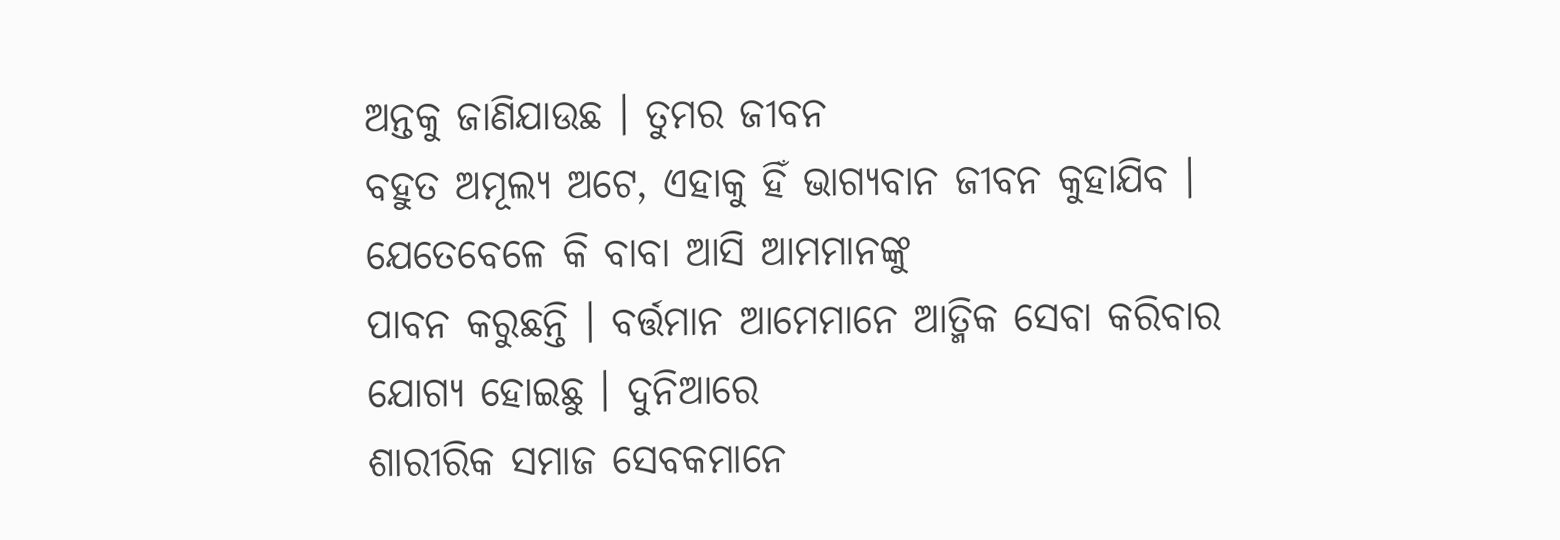ଅନ୍ତକୁ ଜାଣିଯାଉଛ । ତୁମର ଜୀବନ
ବହୁତ ଅମୂଲ୍ୟ ଅଟେ, ଏହାକୁ ହିଁ ଭାଗ୍ୟବାନ ଜୀବନ କୁହାଯିବ । ଯେତେବେଳେ କି ବାବା ଆସି ଆମମାନଙ୍କୁ
ପାବନ କରୁଛନ୍ତି । ବର୍ତ୍ତମାନ ଆମେମାନେ ଆତ୍ମିକ ସେବା କରିବାର ଯୋଗ୍ୟ ହୋଇଛୁ । ଦୁନିଆରେ
ଶାରୀରିକ ସମାଜ ସେବକମାନେ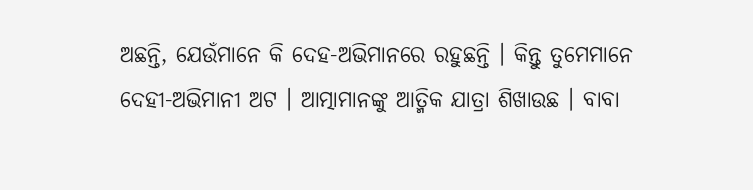ଅଛନ୍ତି, ଯେଉଁମାନେ କି ଦେହ-ଅଭିମାନରେ ରହୁଛନ୍ତି । କିନ୍ତୁ ତୁମେମାନେ
ଦେହୀ-ଅଭିମାନୀ ଅଟ । ଆତ୍ମାମାନଙ୍କୁ ଆତ୍ମିକ ଯାତ୍ରା ଶିଖାଉଛ । ବାବା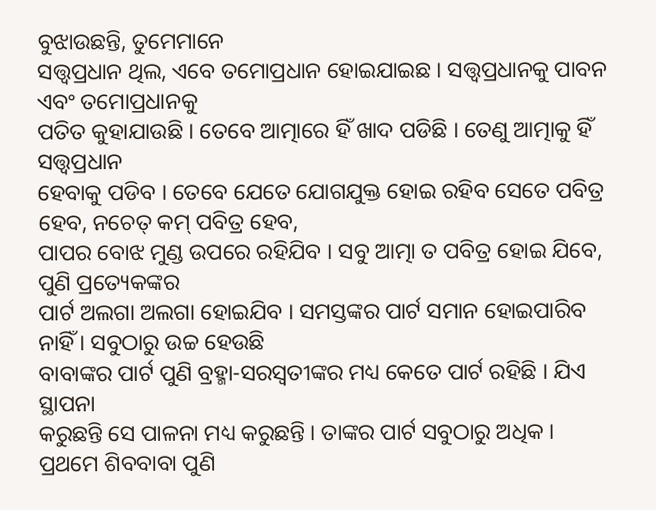ବୁଝାଉଛନ୍ତି, ତୁମେମାନେ
ସତ୍ତ୍ୱପ୍ରଧାନ ଥିଲ, ଏବେ ତମୋପ୍ରଧାନ ହୋଇଯାଇଛ । ସତ୍ତ୍ୱପ୍ରଧାନକୁ ପାବନ ଏବଂ ତମୋପ୍ରଧାନକୁ
ପତିତ କୁହାଯାଉଛି । ତେବେ ଆତ୍ମାରେ ହିଁ ଖାଦ ପଡିଛି । ତେଣୁ ଆତ୍ମାକୁ ହିଁ ସତ୍ତ୍ୱପ୍ରଧାନ
ହେବାକୁ ପଡିବ । ତେବେ ଯେତେ ଯୋଗଯୁକ୍ତ ହୋଇ ରହିବ ସେତେ ପବିତ୍ର ହେବ, ନଚେତ୍ କମ୍ ପବିତ୍ର ହେବ,
ପାପର ବୋଝ ମୁଣ୍ଡ ଉପରେ ରହିଯିବ । ସବୁ ଆତ୍ମା ତ ପବିତ୍ର ହୋଇ ଯିବେ, ପୁଣି ପ୍ରତ୍ୟେକଙ୍କର
ପାର୍ଟ ଅଲଗା ଅଲଗା ହୋଇଯିବ । ସମସ୍ତଙ୍କର ପାର୍ଟ ସମାନ ହୋଇପାରିବ ନାହିଁ । ସବୁଠାରୁ ଉଚ୍ଚ ହେଉଛି
ବାବାଙ୍କର ପାର୍ଟ ପୁଣି ବ୍ରହ୍ମା-ସରସ୍ୱତୀଙ୍କର ମଧ୍ୟ କେତେ ପାର୍ଟ ରହିଛି । ଯିଏ ସ୍ଥାପନା
କରୁଛନ୍ତି ସେ ପାଳନା ମଧ୍ୟ କରୁଛନ୍ତି । ତାଙ୍କର ପାର୍ଟ ସବୁଠାରୁ ଅଧିକ । ପ୍ରଥମେ ଶିବବାବା ପୁଣି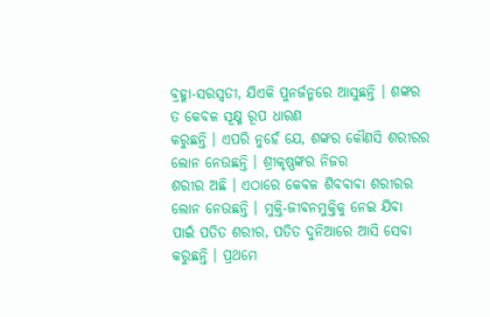ବ୍ରହ୍ମା-ସରସ୍ୱତୀ, ଯିଏକି ପୁନର୍ଜନ୍ମରେ ଆସୁଛନ୍ତି । ଶଙ୍କର ତ କେବଳ ସୂକ୍ଷ୍ମ ରୂପ ଧାରଣ
କରୁଛନ୍ତି । ଏପରି ନୁହେଁ ଯେ, ଶଙ୍କର କୌଣସି ଶରୀରର ଲୋନ ନେଉଛନ୍ତି । ଶ୍ରୀକୃଷ୍ଣଙ୍କର ନିଜର
ଶରୀର ଅଛି । ଏଠାରେ କେବଳ ଶିବବାବା ଶରୀରର ଲୋନ ନେଉଛନ୍ତି । ମୁକ୍ତି-ଜୀବନମୁକ୍ତିକୁ ନେଇ ଯିବା
ପାଇଁ ପତିତ ଶରୀର, ପତିତ ଦୁନିଆରେ ଆସି ସେବା କରୁଛନ୍ତି । ପ୍ରଥମେ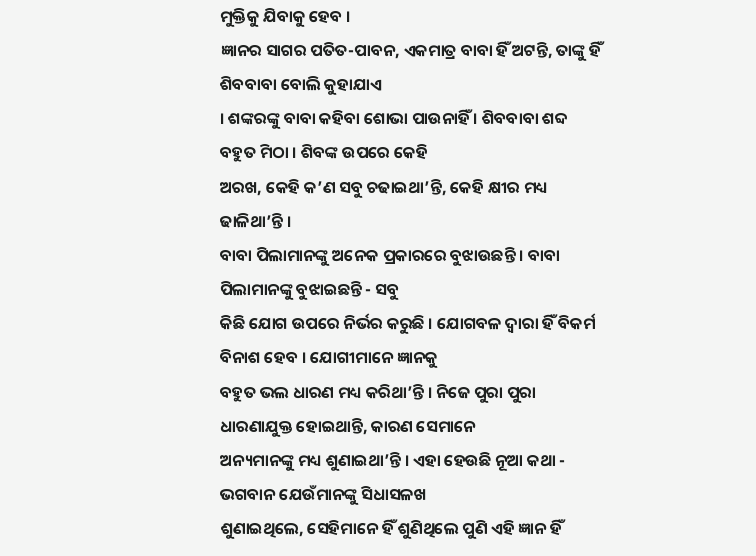ମୁକ୍ତିକୁ ଯିବାକୁ ହେବ ।
ଜ୍ଞାନର ସାଗର ପତିତ-ପାବନ, ଏକମାତ୍ର ବାବା ହିଁ ଅଟନ୍ତି, ତାଙ୍କୁ ହିଁ ଶିବବାବା ବୋଲି କୁହାଯାଏ
। ଶଙ୍କରଙ୍କୁ ବାବା କହିବା ଶୋଭା ପାଉନାହିଁ । ଶିବବାବା ଶବ୍ଦ ବହୁତ ମିଠା । ଶିବଙ୍କ ଉପରେ କେହି
ଅରଖ, କେହି କ’ଣ ସବୁ ଚଢାଇଥା’ନ୍ତି, କେହି କ୍ଷୀର ମଧ୍ୟ ଢାଳିଥା’ନ୍ତି ।
ବାବା ପିଲାମାନଙ୍କୁ ଅନେକ ପ୍ରକାରରେ ବୁଝାଉଛନ୍ତି । ବାବା ପିଲାମାନଙ୍କୁ ବୁଝାଇଛନ୍ତି - ସବୁ
କିଛି ଯୋଗ ଉପରେ ନିର୍ଭର କରୁଛି । ଯୋଗବଳ ଦ୍ୱାରା ହିଁ ବିକର୍ମ ବିନାଶ ହେବ । ଯୋଗୀମାନେ ଜ୍ଞାନକୁ
ବହୁତ ଭଲ ଧାରଣ ମଧ୍ୟ କରିଥା’ନ୍ତି । ନିଜେ ପୁରା ପୁରା ଧାରଣାଯୁକ୍ତ ହୋଇଥାନ୍ତି, କାରଣ ସେମାନେ
ଅନ୍ୟମାନଙ୍କୁ ମଧ୍ୟ ଶୁଣାଇଥା’ନ୍ତି । ଏହା ହେଉଛି ନୂଆ କଥା - ଭଗବାନ ଯେଉଁମାନଙ୍କୁ ସିଧାସଳଖ
ଶୁଣାଇଥିଲେ, ସେହିମାନେ ହିଁ ଶୁଣିଥିଲେ ପୁଣି ଏହି ଜ୍ଞାନ ହିଁ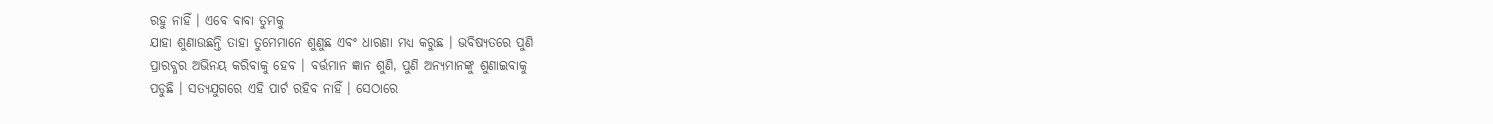ରହୁ ନାହିଁ । ଏବେ ବାବା ତୁମକୁ
ଯାହା ଶୁଣାଉଛନ୍ତି ତାହା ତୁମେମାନେ ଶୁଣୁଛ ଏବଂ ଧାରଣା ମଧ୍ୟ କରୁଛ । ଭବିଷ୍ୟତରେ ପୁଣି
ପ୍ରାରବ୍ଧର ଅଭିନୟ କରିବାକୁ ହେବ । ବର୍ତ୍ତମାନ ଜ୍ଞାନ ଶୁଣି, ପୁଣି ଅନ୍ୟମାନଙ୍କୁ ଶୁଣାଇବାକୁ
ପଡୁଛି । ସତ୍ୟଯୁଗରେ ଏହି ପାର୍ଟ ରହିବ ନାହିଁ । ସେଠାରେ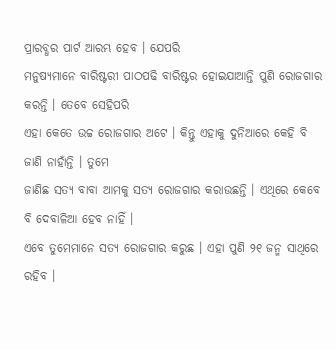ପ୍ରାରବ୍ଧର ପାର୍ଟ ଆରମ୍ଭ ହେବ । ଯେପରି
ମନୁଷ୍ୟମାନେ ବାରିଷ୍ଟରୀ ପାଠପଢି ବାରିଷ୍ଟର ହୋଇଯାଆନ୍ତି ପୁଣି ରୋଜଗାର କରନ୍ତି । ତେବେ ସେହିପରି
ଏହା କେତେ ଉଚ୍ଚ ରୋଜଗାର ଅଟେ । କିନ୍ତୁ ଏହାକୁ ଦୁନିଆରେ କେହି ବି ଜାଣି ନାହାଁନ୍ତି । ତୁମେ
ଜାଣିଛ ସତ୍ୟ ବାବା ଆମକୁ ସତ୍ୟ ରୋଜଗାର କରାଉଛନ୍ତି । ଏଥିରେ କେବେ ବି ଦେବାଳିଆ ହେବ ନାହିଁ ।
ଏବେ ତୁମେମାନେ ସତ୍ୟ ରୋଜଗାର କରୁଛ । ଏହା ପୁଣି ୨୧ ଜନ୍ମ ସାଥିରେ ରହିବ ।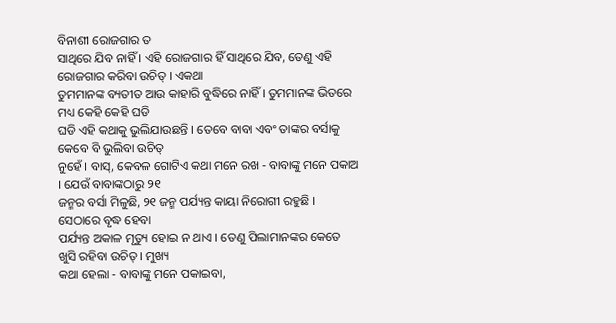ବିନାଶୀ ରୋଜଗାର ତ
ସାଥିରେ ଯିବ ନାହିଁ । ଏହି ରୋଜଗାର ହିଁ ସାଥିରେ ଯିବ, ତେଣୁ ଏହି ରୋଜଗାର କରିବା ଉଚିତ୍ । ଏକଥା
ତୁମମାନଙ୍କ ବ୍ୟତୀତ ଆଉ କାହାରି ବୁଦ୍ଧିରେ ନାହିଁ । ତୁମମାନଙ୍କ ଭିତରେ ମଧ୍ୟ କେହି କେହି ଘଡି
ଘଡି ଏହି କଥାକୁ ଭୁଲିଯାଉଛନ୍ତି । ତେବେ ବାବା ଏବଂ ତାଙ୍କର ବର୍ସାକୁ କେବେ ବି ଭୁଲିବା ଉଚିତ୍
ନୁହେଁ । ବାସ୍, କେବଳ ଗୋଟିଏ କଥା ମନେ ରଖ - ବାବାଙ୍କୁ ମନେ ପକାଅ । ଯେଉଁ ବାବାଙ୍କଠାରୁ ୨୧
ଜନ୍ମର ବର୍ସା ମିଳୁଛି, ୨୧ ଜନ୍ମ ପର୍ଯ୍ୟନ୍ତ କାୟା ନିରୋଗୀ ରହୁଛି । ସେଠାରେ ବୃଦ୍ଧ ହେବା
ପର୍ଯ୍ୟନ୍ତ ଅକାଳ ମୃତ୍ୟୁ ହୋଇ ନ ଥାଏ । ତେଣୁ ପିଲାମାନଙ୍କର କେତେ ଖୁସି ରହିବା ଉଚିତ୍ । ମୁଖ୍ୟ
କଥା ହେଲା - ବାବାଙ୍କୁ ମନେ ପକାଇବା,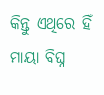କିନ୍ତୁ ଏଥିରେ ହିଁ ମାୟା ବିଘ୍ନ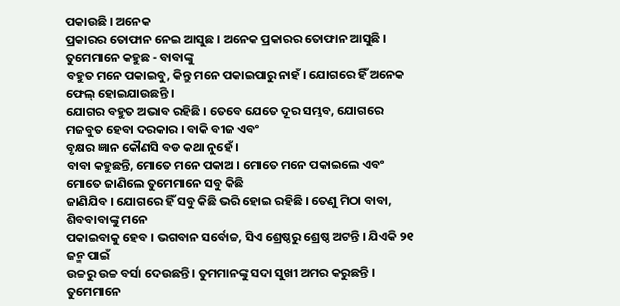ପକାଉଛି । ଅନେକ
ପ୍ରକାରର ତୋଫାନ ନେଇ ଆସୁଛ । ଅନେକ ପ୍ରକାରର ତୋଫାନ ଆସୁଛି । ତୁମେମାନେ କହୁଛ - ବାବାଙ୍କୁ
ବହୁତ ମନେ ପକାଇବୁ, କିନ୍ତୁ ମନେ ପକାଇପାରୁ ନାହଁ । ଯୋଗରେ ହିଁ ଅନେକ ଫେଲ୍ ହୋଇଯାଉଛନ୍ତି ।
ଯୋଗର ବହୁତ ଅଭାବ ରହିଛି । ତେବେ ଯେତେ ଦୂର ସମ୍ଭବ, ଯୋଗରେ ମଜବୁତ ହେବା ଦରକାର । ବାକି ବୀଜ ଏବଂ
ବୃକ୍ଷର ଜ୍ଞାନ କୌଣସି ବଡ କଥା ନୁହେଁ ।
ବାବା କହୁଛନ୍ତି, ମୋତେ ମନେ ପକାଅ । ମୋତେ ମନେ ପକାଇଲେ ଏବଂ ମୋତେ ଜାଣିଲେ ତୁମେମାନେ ସବୁ କିଛି
ଜାଣିଯିବ । ଯୋଗରେ ହିଁ ସବୁ କିଛି ଭରି ହୋଇ ରହିଛି । ତେଣୁ ମିଠା ବାବା, ଶିବବାବାଙ୍କୁ ମନେ
ପକାଇବାକୁ ହେବ । ଭଗବାନ ସର୍ବୋଚ୍ଚ, ସିଏ ଶ୍ରେଷ୍ଠରୁ ଶ୍ରେଷ୍ଠ ଅଟନ୍ତି । ଯିଏକି ୨୧ ଜନ୍ମ ପାଇଁ
ଉଚ୍ଚରୁ ଉଚ୍ଚ ବର୍ସା ଦେଉଛନ୍ତି । ତୁମମାନଙ୍କୁ ସଦା ସୁଖୀ ଅମର କରୁଛନ୍ତି । ତୁମେମାନେ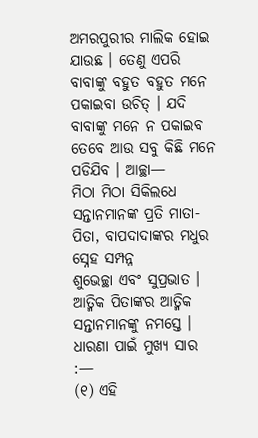ଅମରପୁରୀର ମାଲିକ ହୋଇ ଯାଉଛ । ତେଣୁ ଏପରି ବାବାଙ୍କୁ ବହୁତ ବହୁତ ମନେ ପକାଇବା ଉଚିତ୍ । ଯଦି
ବାବାଙ୍କୁ ମନେ ନ ପକାଇବ ତେବେ ଆଉ ସବୁ କିଛି ମନେ ପଡିଯିବ । ଆଚ୍ଛା—
ମିଠା ମିଠା ସିକିଲଧେ ସନ୍ତାନମାନଙ୍କ ପ୍ରତି ମାତା-ପିତା, ବାପଦାଦାଙ୍କର ମଧୁର ସ୍ନେହ ସମ୍ପନ୍ନ
ଶୁଭେଚ୍ଛା ଏବଂ ସୁପ୍ରଭାତ । ଆତ୍ମିକ ପିତାଙ୍କର ଆତ୍ମିକ ସନ୍ତାନମାନଙ୍କୁ ନମସ୍ତେ ।
ଧାରଣା ପାଇଁ ମୁଖ୍ୟ ସାର
:—
(୧) ଏହି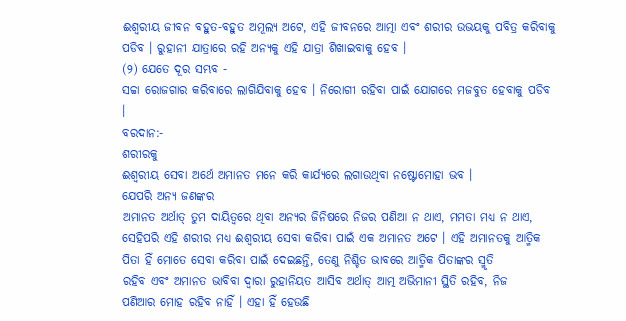ଈଶ୍ୱରୀୟ ଜୀବନ ବହୁତ-ବହୁତ ଅମୂଲ୍ୟ ଅଟେ, ଏହି ଜୀବନରେ ଆତ୍ମା ଏବଂ ଶରୀର ଉଭୟକୁ ପବିତ୍ର କରିବାକୁ
ପଡିବ । ରୁହାନୀ ଯାତ୍ରାରେ ରହି ଅନ୍ୟକୁ ଏହି ଯାତ୍ରା ଶିଖାଇବାକୁ ହେବ ।
(୨) ଯେତେ ଦୂର ସମ୍ଭବ -
ସଚ୍ଚା ରୋଜଗାର କରିବାରେ ଲାଗିଯିବାକୁ ହେବ । ନିରୋଗୀ ରହିବା ପାଇଁ ଯୋଗରେ ମଜବୁତ ହେବାକୁ ପଡିବ
।
ବରଦାନ:-
ଶରୀରକୁ
ଈଶ୍ୱରୀୟ ସେବା ଅର୍ଥେ ଅମାନତ ମନେ କରି କାର୍ଯ୍ୟରେ ଲଗାଉଥିବା ନଷ୍ଟୋମୋହା ଭବ ।
ଯେପରି ଅନ୍ୟ ଜଣଙ୍କର
ଅମାନତ ଅର୍ଥାତ୍ ତୁମ ଦାୟିତ୍ୱରେ ଥିବା ଅନ୍ୟର ଜିନିଷରେ ନିଜର ପଣିଆ ନ ଥାଏ, ମମତା ମଧ୍ୟ ନ ଥାଏ,
ସେହିପରି ଏହି ଶରୀର ମଧ୍ୟ ଈଶ୍ୱରୀୟ ସେବା କରିବା ପାଇଁ ଏକ ଅମାନତ ଅଟେ । ଏହି ଅମାନତକୁ ଆତ୍ମିକ
ପିତା ହିଁ ମୋତେ ସେବା କରିବା ପାଇଁ ଦେଇଛନ୍ତି, ତେଣୁ ନିଶ୍ଚିତ ଭାବରେ ଆତ୍ମିକ ପିତାଙ୍କର ସ୍ମୃତି
ରହିବ ଏବଂ ଅମାନତ ଭାବିବା ଦ୍ୱାରା ରୁହାନିୟତ ଆସିବ ଅର୍ଥାତ୍ ଆତ୍ମ ଅଭିମାନୀ ସ୍ଥିତି ରହିବ, ନିଜ
ପଣିଆର ମୋହ ରହିବ ନାହିଁ । ଏହା ହିଁ ହେଉଛି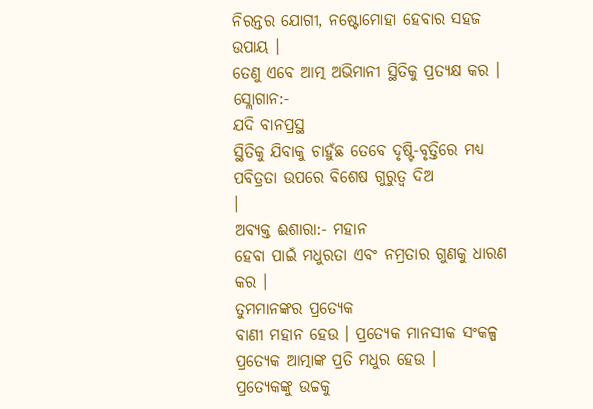ନିରନ୍ତର ଯୋଗୀ, ନଷ୍ଟୋମୋହା ହେବାର ସହଜ ଉପାୟ ।
ତେଣୁ ଏବେ ଆତ୍ମ ଅଭିମାନୀ ସ୍ଥିତିକୁ ପ୍ରତ୍ୟକ୍ଷ କର ।
ସ୍ଲୋଗାନ:-
ଯଦି ବାନପ୍ରସ୍ଥ
ସ୍ଥିତିକୁ ଯିବାକୁ ଚାହୁଁଛ ତେବେ ଦୃଷ୍ଟି-ବୃତ୍ତିରେ ମଧ୍ୟ ପବିତ୍ରତା ଉପରେ ବିଶେଷ ଗୁରୁତ୍ୱ ଦିଅ
।
ଅବ୍ୟକ୍ତ ଈଶାରା:- ମହାନ
ହେବା ପାଇଁ ମଧୁରତା ଏବଂ ନମ୍ରତାର ଗୁଣକୁ ଧାରଣ କର ।
ତୁମମାନଙ୍କର ପ୍ରତ୍ୟେକ
ବାଣୀ ମହାନ ହେଉ । ପ୍ରତ୍ୟେକ ମାନସୀକ ସଂକଳ୍ପ ପ୍ରତ୍ୟେକ ଆତ୍ମାଙ୍କ ପ୍ରତି ମଧୁର ହେଉ ।
ପ୍ରତ୍ୟେକଙ୍କୁ ଉଚ୍ଚକୁ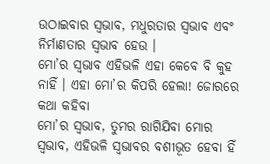ଉଠାଇବାର ସ୍ୱଭାବ, ମଧୁରତାର ସ୍ୱଭାବ ଏବଂ ନିର୍ମାଣତାର ସ୍ୱଭାବ ହେଉ ।
ମୋ’ର ସ୍ୱଭାବ ଏହିଭଳି ଏହା କେବେ ବି କୁହ ନାହିଁ । ଏହା ମୋ’ର କିପରି ହେଲା! ଜୋରରେ କଥା କହିବା
ମୋ’ର ସ୍ୱଭାବ, ତୁମର ରାଗିଯିବା ମୋର ସ୍ୱଭାବ, ଏହିଭଳି ସ୍ୱଭାବର ବଶୀଭୂତ ହେବା ହିଁ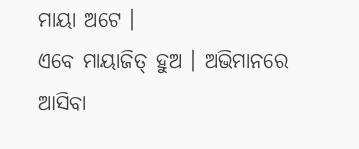ମାୟା ଅଟେ ।
ଏବେ ମାୟାଜିତ୍ ହୁଅ । ଅଭିମାନରେ ଆସିବା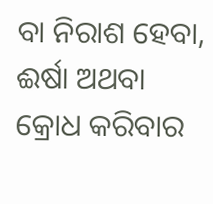ବା ନିରାଶ ହେବା, ଈର୍ଷା ଅଥବା କ୍ରୋଧ କରିବାର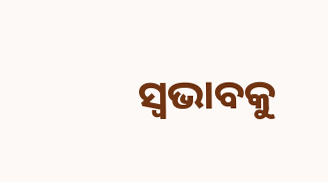ସ୍ୱଭାବକୁ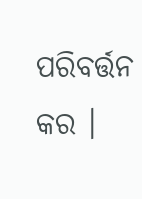ପରିବର୍ତ୍ତନ କର ।